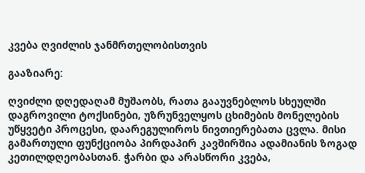კვება ღვიძლის ჯანმრთელობისთვის

გააზიარე:

ღვიძლი დღედაღამ მუშაობს, რათა გააუვნებლოს სხეულში დაგროვილი ტოქსინები, უზრუნველყოს ცხიმების მონელების უწყვეტი პროცესი, დაარეგულიროს ნივთიერებათა ცვლა. მისი გამართული ფუნქციობა პირდაპირ კავშირშია ადამიანის ზოგად კეთილდღეობასთან. ჭარბი და არასწორი კვება,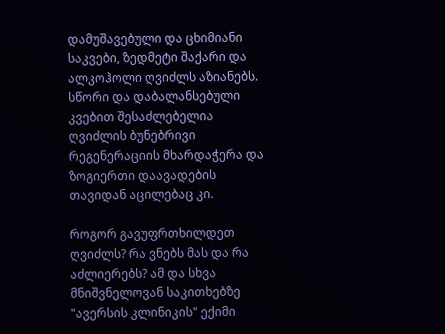დამუშავებული და ცხიმიანი საკვები, ზედმეტი შაქარი და ალკოჰოლი ღვიძლს აზიანებს. სწორი და დაბალანსებული კვებით შესაძლებელია ღვიძლის ბუნებრივი რეგენერაციის მხარდაჭერა და ზოგიერთი დაავადების თავიდან აცილებაც კი.

როგორ გავუფრთხილდეთ ღვიძლს? რა ვნებს მას და რა აძლიერებს? ამ და სხვა მნიშვნელოვან საკითხებზე "ავერსის კლინიკის" ექიმი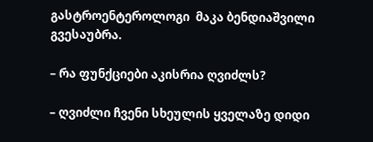გასტროენტეროლოგი  მაკა ბენდიაშვილი გვესაუბრა.

– რა ფუნქციები აკისრია ღვიძლს?

– ღვიძლი ჩვენი სხეულის ყველაზე დიდი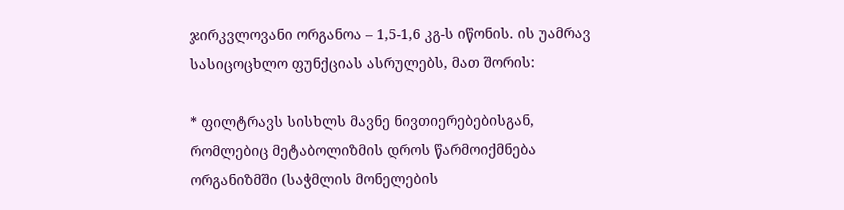ჯირკვლოვანი ორგანოა – 1,5-1,6 კგ-ს იწონის. ის უამრავ სასიცოცხლო ფუნქციას ასრულებს, მათ შორის:

* ფილტრავს სისხლს მავნე ნივთიერებებისგან, რომლებიც მეტაბოლიზმის დროს წარმოიქმნება ორგანიზმში (საჭმლის მონელების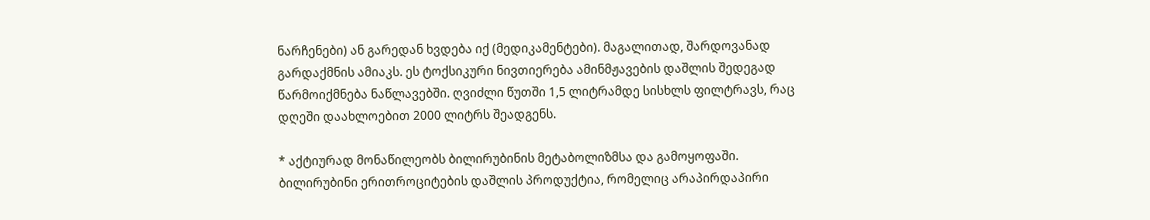ნარჩენები) ან გარედან ხვდება იქ (მედიკამენტები). მაგალითად, შარდოვანად გარდაქმნის ამიაკს. ეს ტოქსიკური ნივთიერება ამინმჟავების დაშლის შედეგად წარმოიქმნება ნაწლავებში. ღვიძლი წუთში 1,5 ლიტრამდე სისხლს ფილტრავს, რაც  დღეში დაახლოებით 2000 ლიტრს შეადგენს.

* აქტიურად მონაწილეობს ბილირუბინის მეტაბოლიზმსა და გამოყოფაში. ბილირუბინი ერითროციტების დაშლის პროდუქტია, რომელიც არაპირდაპირი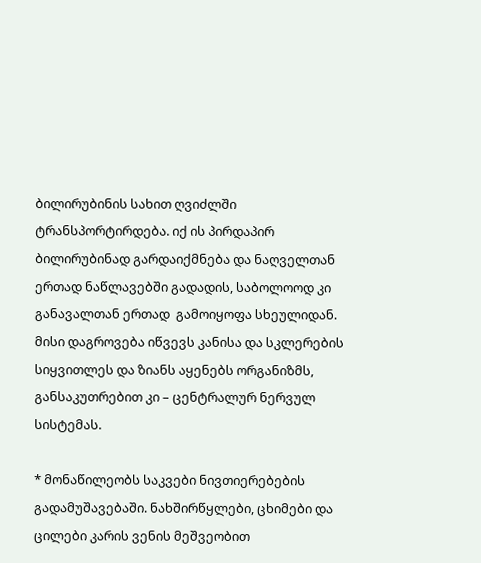ბილირუბინის სახით ღვიძლში ტრანსპორტირდება. იქ ის პირდაპირ ბილირუბინად გარდაიქმნება და ნაღველთან ერთად ნაწლავებში გადადის, საბოლოოდ კი განავალთან ერთად  გამოიყოფა სხეულიდან. მისი დაგროვება იწვევს კანისა და სკლერების სიყვითლეს და ზიანს აყენებს ორგანიზმს, განსაკუთრებით კი – ცენტრალურ ნერვულ სისტემას.

* მონაწილეობს საკვები ნივთიერებების გადამუშავებაში. ნახშირწყლები, ცხიმები და ცილები კარის ვენის მეშვეობით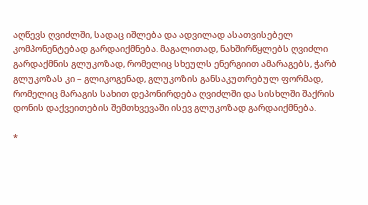აღწევს ღვიძლში, სადაც იშლება და ადვილად ასათვისებელ კომპონენტებად გარდაიქმნება. მაგალითად, ნახშირწყლებს ღვიძლი გარდაქმნის გლუკოზად, რომელიც სხეულს ენერგიით ამარაგებს, ჭარბ გლუკოზას კი – გლიკოგენად, გლუკოზის განსაკუთრებულ ფორმად, რომელიც მარაგის სახით დეპონირდება ღვიძლში და სისხლში შაქრის დონის დაქვეითების შემთხვევაში ისევ გლუკოზად გარდაიქმნება.

*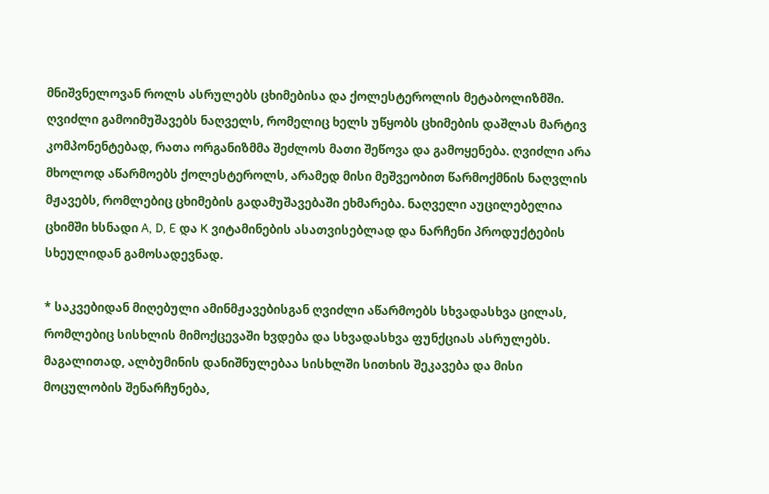მნიშვნელოვან როლს ასრულებს ცხიმებისა და ქოლესტეროლის მეტაბოლიზმში.  ღვიძლი გამოიმუშავებს ნაღველს, რომელიც ხელს უწყობს ცხიმების დაშლას მარტივ კომპონენტებად, რათა ორგანიზმმა შეძლოს მათი შეწოვა და გამოყენება. ღვიძლი არა მხოლოდ აწარმოებს ქოლესტეროლს, არამედ მისი მეშვეობით წარმოქმნის ნაღვლის მჟავებს, რომლებიც ცხიმების გადამუშავებაში ეხმარება. ნაღველი აუცილებელია ცხიმში ხსნადი A, D, E და K ვიტამინების ასათვისებლად და ნარჩენი პროდუქტების სხეულიდან გამოსადევნად.

* საკვებიდან მიღებული ამინმჟავებისგან ღვიძლი აწარმოებს სხვადასხვა ცილას, რომლებიც სისხლის მიმოქცევაში ხვდება და სხვადასხვა ფუნქციას ასრულებს. მაგალითად, ალბუმინის დანიშნულებაა სისხლში სითხის შეკავება და მისი მოცულობის შენარჩუნება,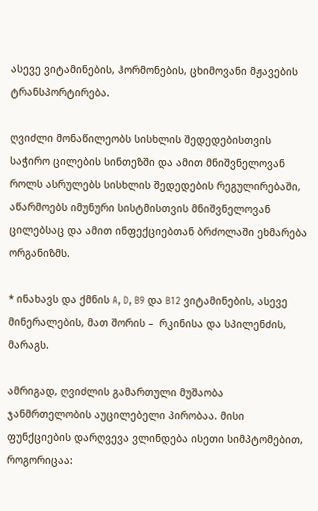ასევე ვიტამინების, ჰორმონების, ცხიმოვანი მჟავების ტრანსპორტირება.

ღვიძლი მონაწილეობს სისხლის შედედებისთვის საჭირო ცილების სინთეზში და ამით მნიშვნელოვან როლს ასრულებს სისხლის შედედების რეგულირებაში, აწარმოებს იმუნური სისტმისთვის მნიშვნელოვან ცილებსაც და ამით ინფექციებთან ბრძოლაში ეხმარება ორგანიზმს.

* ინახავს და ქმნის A, D, B9 და B12 ვიტამინების, ასევე მინერალების, მათ შორის –  რკინისა და სპილენძის, მარაგს.

ამრიგად, ღვიძლის გამართული მუშაობა ჯანმრთელობის აუცილებელი პირობაა. მისი ფუნქციების დარღვევა ვლინდება ისეთი სიმპტომებით, როგორიცაა: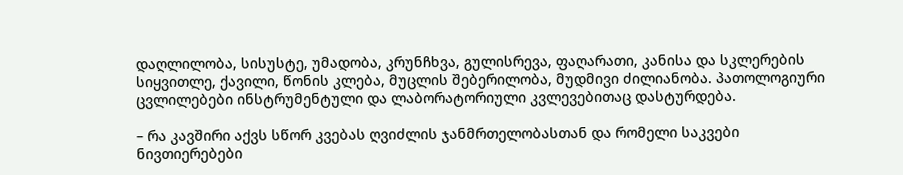დაღლილობა, სისუსტე, უმადობა, კრუნჩხვა, გულისრევა, ფაღარათი, კანისა და სკლერების სიყვითლე, ქავილი, წონის კლება, მუცლის შებერილობა, მუდმივი ძილიანობა. პათოლოგიური ცვლილებები ინსტრუმენტული და ლაბორატორიული კვლევებითაც დასტურდება.

– რა კავშირი აქვს სწორ კვებას ღვიძლის ჯანმრთელობასთან და რომელი საკვები ნივთიერებები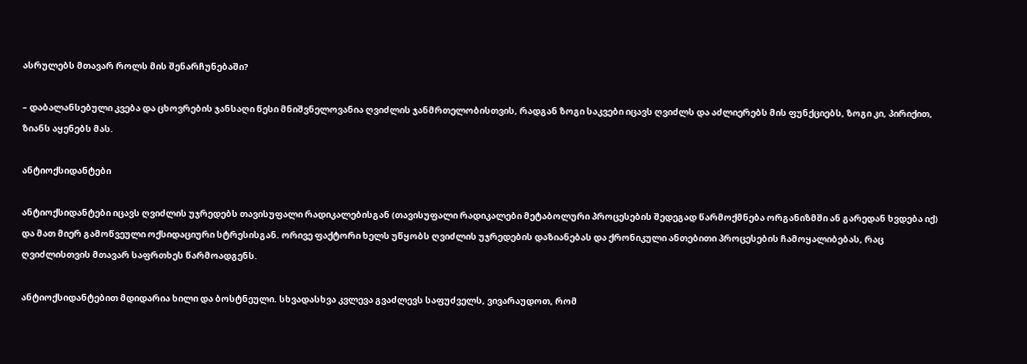ასრულებს მთავარ როლს მის შენარჩუნებაში?

– დაბალანსებული კვება და ცხოვრების ჯანსაღი წესი მნიშვნელოვანია ღვიძლის ჯანმრთელობისთვის, რადგან ზოგი საკვები იცავს ღვიძლს და აძლიერებს მის ფუნქციებს, ზოგი კი, პირიქით, ზიანს აყენებს მას.

ანტიოქსიდანტები

ანტიოქსიდანტები იცავს ღვიძლის უჯრედებს თავისუფალი რადიკალებისგან (თავისუფალი რადიკალები მეტაბოლური პროცესების შედეგად წარმოქმნება ორგანიზმში ან გარედან ხვდება იქ) და მათ მიერ გამოწვეული ოქსიდაციური სტრესისგან. ორივე ფაქტორი ხელს უწყობს ღვიძლის უჯრედების დაზიანებას და ქრონიკული ანთებითი პროცესების ჩამოყალიბებას, რაც ღვიძლისთვის მთავარ საფრთხეს წარმოადგენს.

ანტიოქსიდანტებით მდიდარია ხილი და ბოსტნეული. სხვადასხვა კვლევა გვაძლევს საფუძველს, ვივარაუდოთ, რომ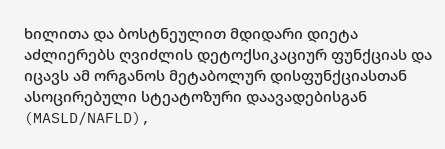ხილითა და ბოსტნეულით მდიდარი დიეტა აძლიერებს ღვიძლის დეტოქსიკაციურ ფუნქციას და იცავს ამ ორგანოს მეტაბოლურ დისფუნქციასთან ასოცირებული სტეატოზური დაავადებისგან (MASLD/NAFLD),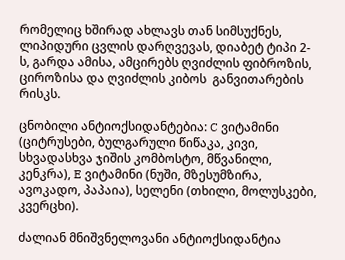რომელიც ხშირად ახლავს თან სიმსუქნეს, ლიპიდური ცვლის დარღვევას, დიაბეტ ტიპი 2-ს, გარდა ამისა, ამცირებს ღვიძლის ფიბროზის, ციროზისა და ღვიძლის კიბოს  განვითარების  რისკს.

ცნობილი ანტიოქსიდანტებია: C ვიტამინი (ციტრუსები, ბულგარული წიწაკა, კივი, სხვადასხვა ჯიშის კომბოსტო, მწვანილი, კენკრა), E ვიტამინი (ნუში, მზესუმზირა, ავოკადო, პაპაია), სელენი (თხილი, მოლუსკები, კვერცხი).

ძალიან მნიშვნელოვანი ანტიოქსიდანტია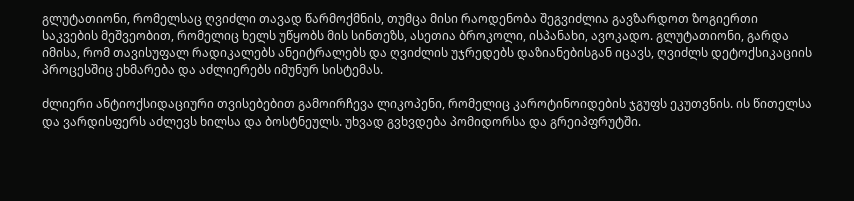გლუტათიონი, რომელსაც ღვიძლი თავად წარმოქმნის, თუმცა მისი რაოდენობა შეგვიძლია გავზარდოთ ზოგიერთი საკვების მეშვეობით, რომელიც ხელს უწყობს მის სინთეზს, ასეთია ბროკოლი, ისპანახი, ავოკადო. გლუტათიონი, გარდა იმისა, რომ თავისუფალ რადიკალებს ანეიტრალებს და ღვიძლის უჯრედებს დაზიანებისგან იცავს, ღვიძლს დეტოქსიკაციის პროცესშიც ეხმარება და აძლიერებს იმუნურ სისტემას.

ძლიერი ანტიოქსიდაციური თვისებებით გამოირჩევა ლიკოპენი, რომელიც კაროტინოიდების ჯგუფს ეკუთვნის. ის წითელსა და ვარდისფერს აძლევს ხილსა და ბოსტნეულს. უხვად გვხვდება პომიდორსა და გრეიპფრუტში.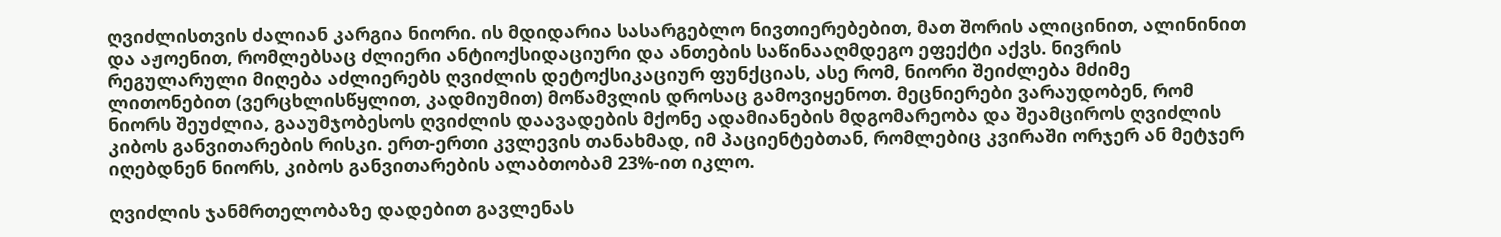ღვიძლისთვის ძალიან კარგია ნიორი. ის მდიდარია სასარგებლო ნივთიერებებით, მათ შორის ალიცინით, ალინინით და აჟოენით, რომლებსაც ძლიერი ანტიოქსიდაციური და ანთების საწინააღმდეგო ეფექტი აქვს. ნივრის რეგულარული მიღება აძლიერებს ღვიძლის დეტოქსიკაციურ ფუნქციას, ასე რომ, ნიორი შეიძლება მძიმე ლითონებით (ვერცხლისწყლით, კადმიუმით) მოწამვლის დროსაც გამოვიყენოთ. მეცნიერები ვარაუდობენ, რომ ნიორს შეუძლია, გააუმჯობესოს ღვიძლის დაავადების მქონე ადამიანების მდგომარეობა და შეამციროს ღვიძლის კიბოს განვითარების რისკი. ერთ-ერთი კვლევის თანახმად, იმ პაციენტებთან, რომლებიც კვირაში ორჯერ ან მეტჯერ იღებდნენ ნიორს, კიბოს განვითარების ალაბთობამ 23%-ით იკლო.

ღვიძლის ჯანმრთელობაზე დადებით გავლენას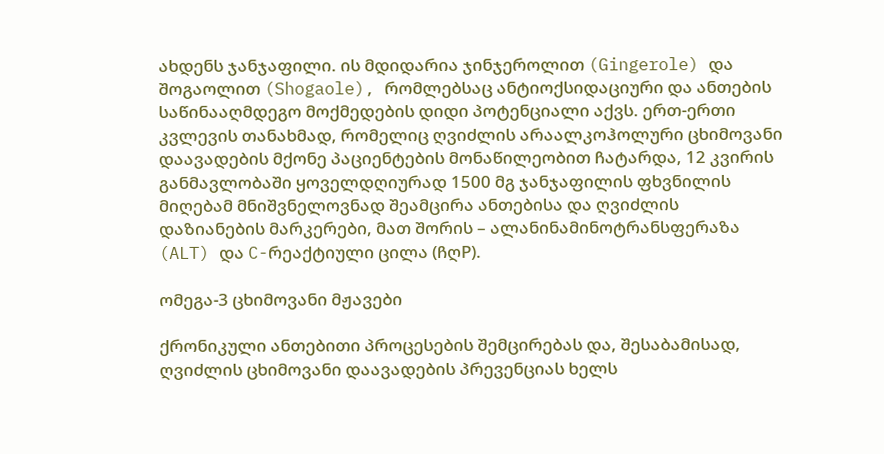ახდენს ჯანჯაფილი. ის მდიდარია ჯინჯეროლით (Gingerole) და შოგაოლით (Shogaole), რომლებსაც ანტიოქსიდაციური და ანთების საწინააღმდეგო მოქმედების დიდი პოტენციალი აქვს. ერთ-ერთი კვლევის თანახმად, რომელიც ღვიძლის არაალკოჰოლური ცხიმოვანი დაავადების მქონე პაციენტების მონაწილეობით ჩატარდა, 12 კვირის განმავლობაში ყოველდღიურად 1500 მგ ჯანჯაფილის ფხვნილის მიღებამ მნიშვნელოვნად შეამცირა ანთებისა და ღვიძლის დაზიანების მარკერები, მათ შორის – ალანინამინოტრანსფერაზა (ALT) და C-რეაქტიული ცილა (ჩღP).

ომეგა-3 ცხიმოვანი მჟავები

ქრონიკული ანთებითი პროცესების შემცირებას და, შესაბამისად, ღვიძლის ცხიმოვანი დაავადების პრევენციას ხელს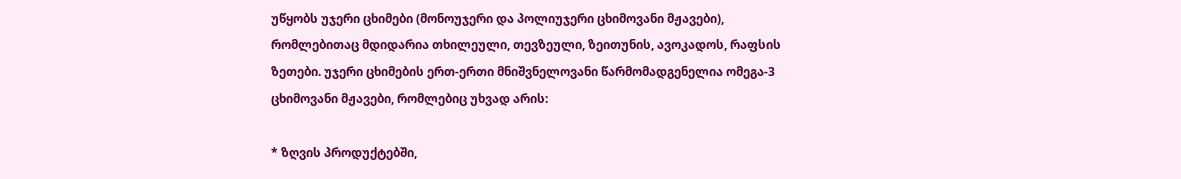უწყობს უჯერი ცხიმები (მონოუჯერი და პოლიუჯერი ცხიმოვანი მჟავები), რომლებითაც მდიდარია თხილეული, თევზეული, ზეითუნის, ავოკადოს, რაფსის ზეთები. უჯერი ცხიმების ერთ-ერთი მნიშვნელოვანი წარმომადგენელია ომეგა-3 ცხიმოვანი მჟავები, რომლებიც უხვად არის:

* ზღვის პროდუქტებში,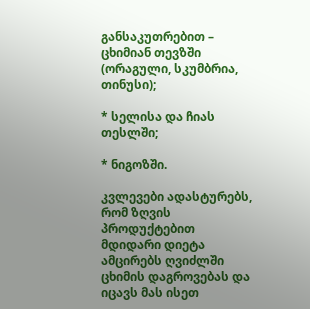განსაკუთრებით – ცხიმიან თევზში (ორაგული, სკუმბრია, თინუსი);

* სელისა და ჩიას თესლში;

* ნიგოზში.

კვლევები ადასტურებს, რომ ზღვის პროდუქტებით მდიდარი დიეტა ამცირებს ღვიძლში ცხიმის დაგროვებას და იცავს მას ისეთ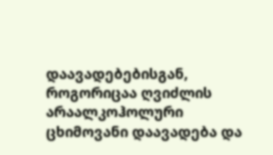დაავადებებისგან, როგორიცაა ღვიძლის არაალკოჰოლური ცხიმოვანი დაავადება და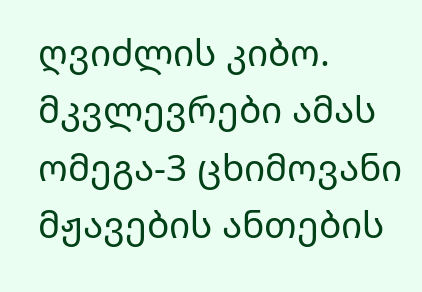ღვიძლის კიბო. მკვლევრები ამას ომეგა-3 ცხიმოვანი მჟავების ანთების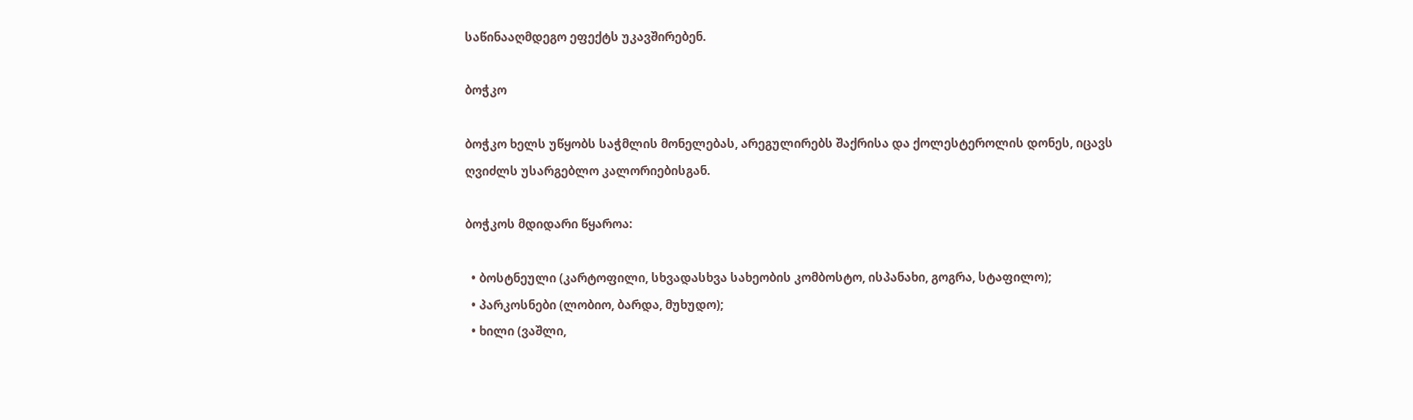საწინააღმდეგო ეფექტს უკავშირებენ.

ბოჭკო

ბოჭკო ხელს უწყობს საჭმლის მონელებას, არეგულირებს შაქრისა და ქოლესტეროლის დონეს, იცავს ღვიძლს უსარგებლო კალორიებისგან.

ბოჭკოს მდიდარი წყაროა:

  • ბოსტნეული (კარტოფილი, სხვადასხვა სახეობის კომბოსტო, ისპანახი, გოგრა, სტაფილო);
  • პარკოსნები (ლობიო, ბარდა, მუხუდო);
  • ხილი (ვაშლი,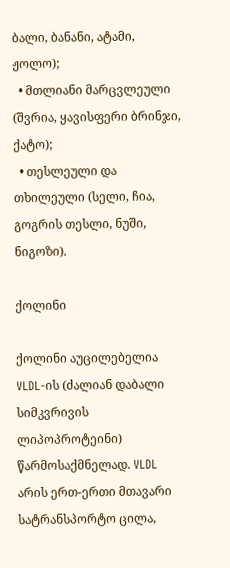ბალი, ბანანი, ატამი, ჟოლო);
  • მთლიანი მარცვლეული (შვრია, ყავისფერი ბრინჯი, ქატო);
  • თესლეული და თხილეული (სელი, ჩია, გოგრის თესლი, ნუში, ნიგოზი).

ქოლინი

ქოლინი აუცილებელია VLDL-ის (ძალიან დაბალი სიმკვრივის ლიპოპროტეინი) წარმოსაქმნელად. VLDL არის ერთ-ერთი მთავარი სატრანსპორტო ცილა,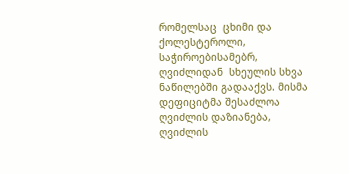რომელსაც  ცხიმი და ქოლესტეროლი, საჭიროებისამებრ, ღვიძლიდან  სხეულის სხვა ნაწილებში გადააქვს. მისმა დეფიციტმა შესაძლოა ღვიძლის დაზიანება, ღვიძლის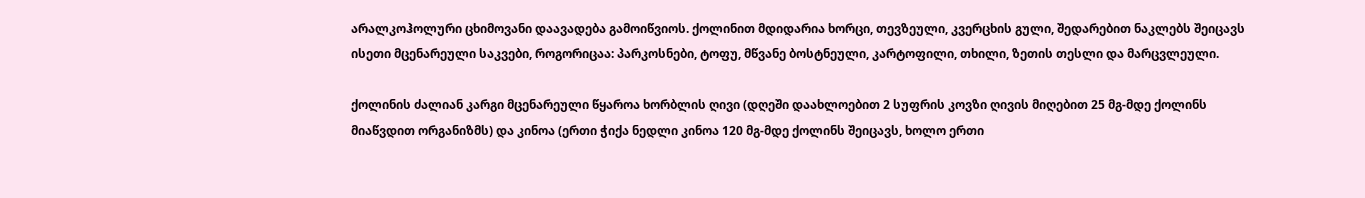არალკოჰოლური ცხიმოვანი დაავადება გამოიწვიოს. ქოლინით მდიდარია ხორცი, თევზეული, კვერცხის გული, შედარებით ნაკლებს შეიცავს ისეთი მცენარეული საკვები, როგორიცაა: პარკოსნები, ტოფუ, მწვანე ბოსტნეული, კარტოფილი, თხილი, ზეთის თესლი და მარცვლეული.

ქოლინის ძალიან კარგი მცენარეული წყაროა ხორბლის ღივი (დღეში დაახლოებით 2 სუფრის კოვზი ღივის მიღებით 25 მგ-მდე ქოლინს მიაწვდით ორგანიზმს) და კინოა (ერთი ჭიქა ნედლი კინოა 120 მგ-მდე ქოლინს შეიცავს, ხოლო ერთი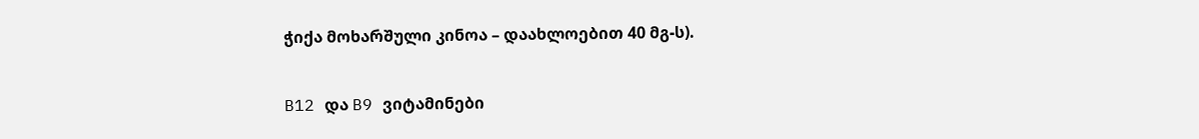ჭიქა მოხარშული კინოა – დაახლოებით 40 მგ-ს).

B12 და B9 ვიტამინები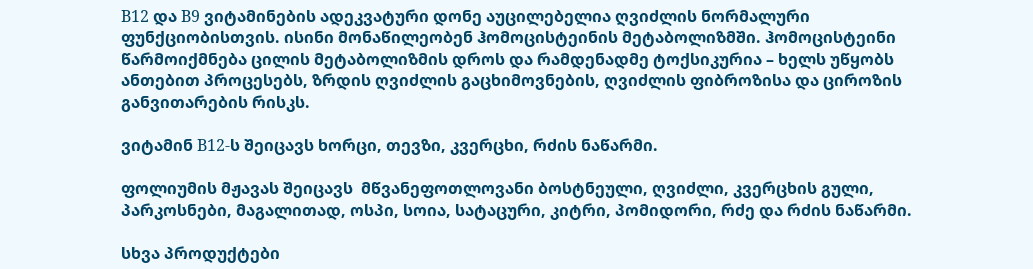B12 და B9 ვიტამინების ადეკვატური დონე აუცილებელია ღვიძლის ნორმალური ფუნქციობისთვის. ისინი მონაწილეობენ ჰომოცისტეინის მეტაბოლიზმში. ჰომოცისტეინი წარმოიქმნება ცილის მეტაბოლიზმის დროს და რამდენადმე ტოქსიკურია – ხელს უწყობს ანთებით პროცესებს, ზრდის ღვიძლის გაცხიმოვნების, ღვიძლის ფიბროზისა და ციროზის განვითარების რისკს.

ვიტამინ B12-ს შეიცავს ხორცი, თევზი, კვერცხი, რძის ნაწარმი.

ფოლიუმის მჟავას შეიცავს  მწვანეფოთლოვანი ბოსტნეული, ღვიძლი, კვერცხის გული, პარკოსნები, მაგალითად, ოსპი, სოია, სატაცური, კიტრი, პომიდორი, რძე და რძის ნაწარმი.

სხვა პროდუქტები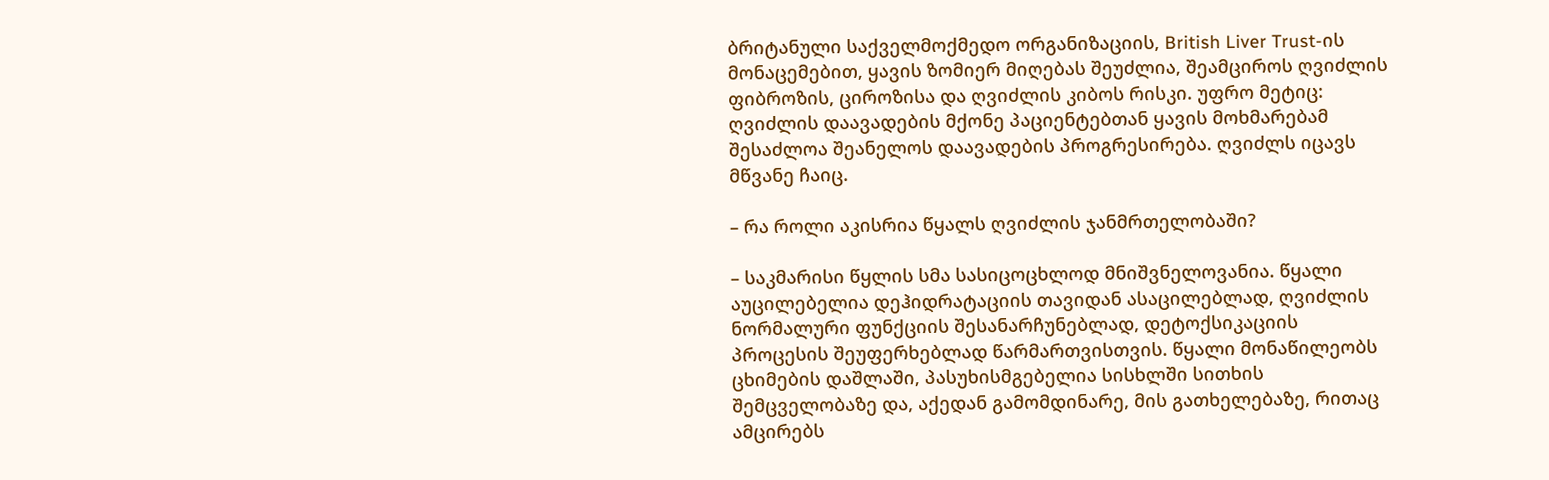ბრიტანული საქველმოქმედო ორგანიზაციის, British Liver Trust-ის მონაცემებით, ყავის ზომიერ მიღებას შეუძლია, შეამციროს ღვიძლის ფიბროზის, ციროზისა და ღვიძლის კიბოს რისკი. უფრო მეტიც: ღვიძლის დაავადების მქონე პაციენტებთან ყავის მოხმარებამ შესაძლოა შეანელოს დაავადების პროგრესირება. ღვიძლს იცავს მწვანე ჩაიც.

– რა როლი აკისრია წყალს ღვიძლის ჯანმრთელობაში?

– საკმარისი წყლის სმა სასიცოცხლოდ მნიშვნელოვანია. წყალი აუცილებელია დეჰიდრატაციის თავიდან ასაცილებლად, ღვიძლის ნორმალური ფუნქციის შესანარჩუნებლად, დეტოქსიკაციის პროცესის შეუფერხებლად წარმართვისთვის. წყალი მონაწილეობს ცხიმების დაშლაში, პასუხისმგებელია სისხლში სითხის შემცველობაზე და, აქედან გამომდინარე, მის გათხელებაზე, რითაც ამცირებს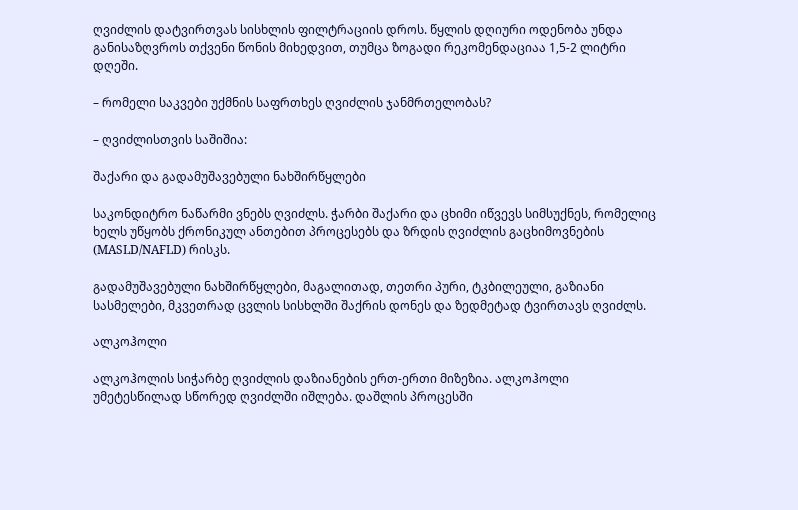ღვიძლის დატვირთვას სისხლის ფილტრაციის დროს. წყლის დღიური ოდენობა უნდა განისაზღვროს თქვენი წონის მიხედვით, თუმცა ზოგადი რეკომენდაციაა 1,5-2 ლიტრი დღეში.

– რომელი საკვები უქმნის საფრთხეს ღვიძლის ჯანმრთელობას?

– ღვიძლისთვის საშიშია:

შაქარი და გადამუშავებული ნახშირწყლები

საკონდიტრო ნაწარმი ვნებს ღვიძლს. ჭარბი შაქარი და ცხიმი იწვევს სიმსუქნეს, რომელიც ხელს უწყობს ქრონიკულ ანთებით პროცესებს და ზრდის ღვიძლის გაცხიმოვნების (MASLD/NAFLD) რისკს.

გადამუშავებული ნახშირწყლები, მაგალითად, თეთრი პური, ტკბილეული, გაზიანი სასმელები, მკვეთრად ცვლის სისხლში შაქრის დონეს და ზედმეტად ტვირთავს ღვიძლს.

ალკოჰოლი

ალკოჰოლის სიჭარბე ღვიძლის დაზიანების ერთ-ერთი მიზეზია. ალკოჰოლი უმეტესწილად სწორედ ღვიძლში იშლება. დაშლის პროცესში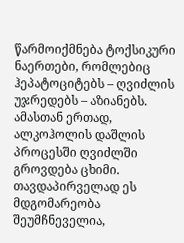წარმოიქმნება ტოქსიკური ნაერთები, რომლებიც ჰეპატოციტებს – ღვიძლის უჯრედებს – აზიანებს. ამასთან ერთად, ალკოჰოლის დაშლის პროცესში ღვიძლში გროვდება ცხიმი. თავდაპირველად ეს მდგომარეობა შეუმჩნეველია,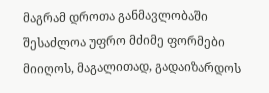მაგრამ დროთა განმავლობაში შესაძლოა უფრო მძიმე ფორმები მიიღოს, მაგალითად, გადაიზარდოს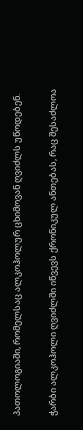პათოლოგიაში, რომელსაც ალკოჰოლურ ცხიმოვან ღვიძლს უწოდებენ.

ჭარბი ალკოჰოლი ღვიძლში იწვევს ქრონიკულ ანთებას, რაც შესაძლოა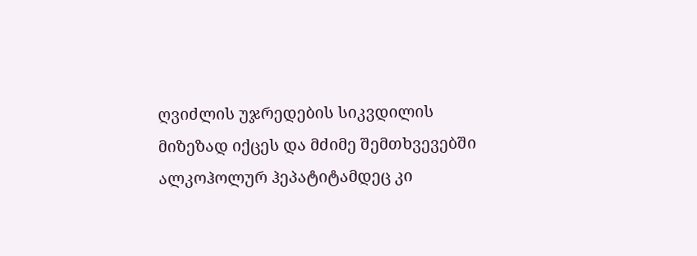ღვიძლის უჯრედების სიკვდილის მიზეზად იქცეს და მძიმე შემთხვევებში ალკოჰოლურ ჰეპატიტამდეც კი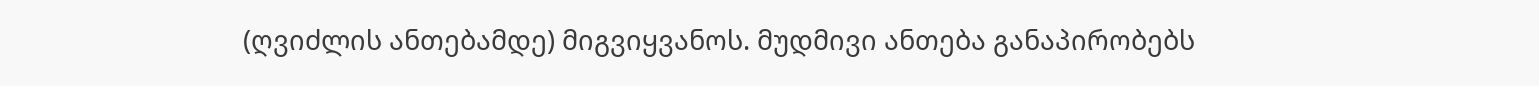(ღვიძლის ანთებამდე) მიგვიყვანოს. მუდმივი ანთება განაპირობებს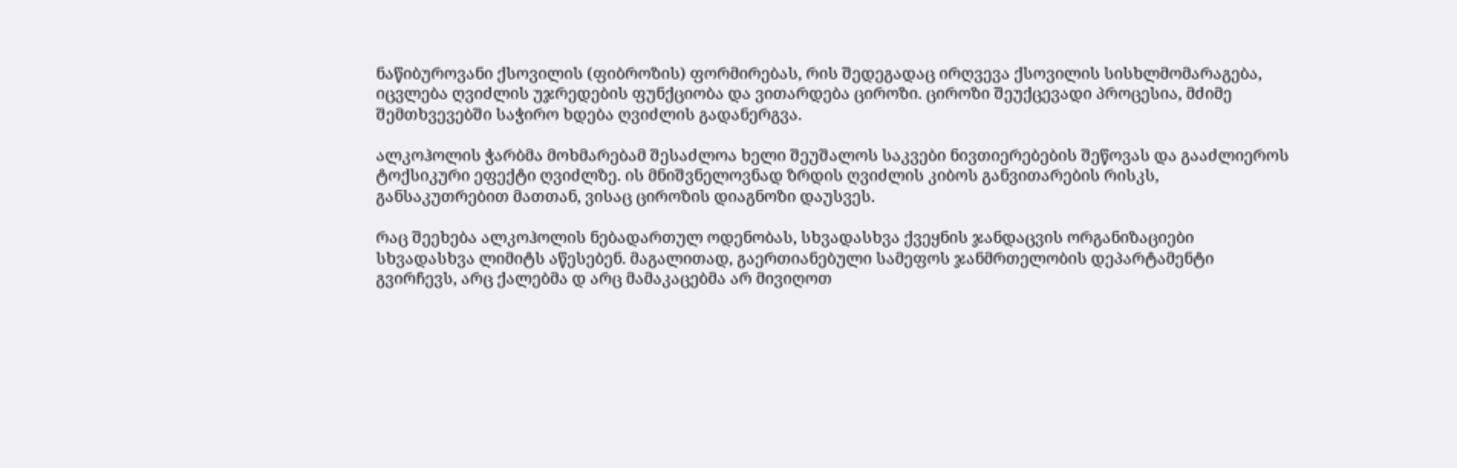ნაწიბუროვანი ქსოვილის (ფიბროზის) ფორმირებას, რის შედეგადაც ირღვევა ქსოვილის სისხლმომარაგება, იცვლება ღვიძლის უჯრედების ფუნქციობა და ვითარდება ციროზი. ციროზი შეუქცევადი პროცესია, მძიმე შემთხვევებში საჭირო ხდება ღვიძლის გადანერგვა.

ალკოჰოლის ჭარბმა მოხმარებამ შესაძლოა ხელი შეუშალოს საკვები ნივთიერებების შეწოვას და გააძლიეროს ტოქსიკური ეფექტი ღვიძლზე. ის მნიშვნელოვნად ზრდის ღვიძლის კიბოს განვითარების რისკს, განსაკუთრებით მათთან, ვისაც ციროზის დიაგნოზი დაუსვეს.

რაც შეეხება ალკოჰოლის ნებადართულ ოდენობას, სხვადასხვა ქვეყნის ჯანდაცვის ორგანიზაციები სხვადასხვა ლიმიტს აწესებენ. მაგალითად, გაერთიანებული სამეფოს ჯანმრთელობის დეპარტამენტი გვირჩევს, არც ქალებმა დ არც მამაკაცებმა არ მივიღოთ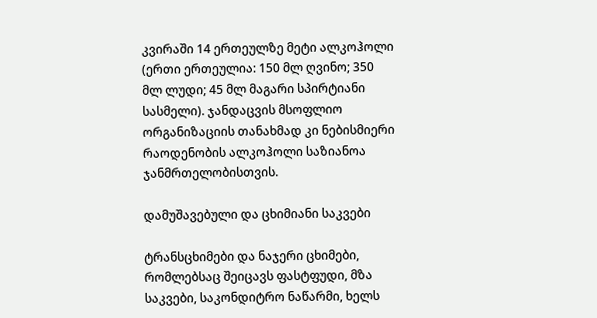კვირაში 14 ერთეულზე მეტი ალკოჰოლი (ერთი ერთეულია: 150 მლ ღვინო; 350 მლ ლუდი; 45 მლ მაგარი სპირტიანი სასმელი). ჯანდაცვის მსოფლიო ორგანიზაციის თანახმად კი ნებისმიერი რაოდენობის ალკოჰოლი საზიანოა ჯანმრთელობისთვის.

დამუშავებული და ცხიმიანი საკვები

ტრანსცხიმები და ნაჯერი ცხიმები, რომლებსაც შეიცავს ფასტფუდი, მზა საკვები, საკონდიტრო ნაწარმი, ხელს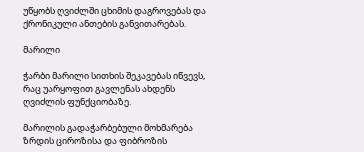უწყობს ღვიძლში ცხიმის დაგროვებას და ქრონიკული ანთების განვითარებას.

მარილი

ჭარბი მარილი სითხის შეკავებას იწვევს, რაც უარყოფით გავლენას ახდენს ღვიძლის ფუნქციობაზე.

მარილის გადაჭარბებული მოხმარება ზრდის ციროზისა და ფიბროზის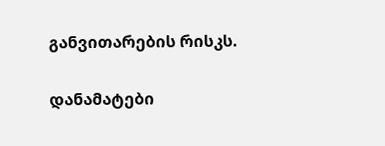განვითარების რისკს.

დანამატები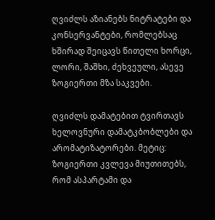ღვიძლს აზიანებს ნიტრატები და კონსერვანტები, რომლებსაც ხშირად შეიცავს წითელი ხორცი, ლორი, შაშხი, ძეხვეული, ასევე ზოგიერთი მზა საკვები.

ღვიძლს დამატებით ტვირთავს ხელოვნური დამატკბობლები და არომატიზატორები. მეტიც: ზოგიერთი კვლევა მიუთითებს, რომ ასპარტამი და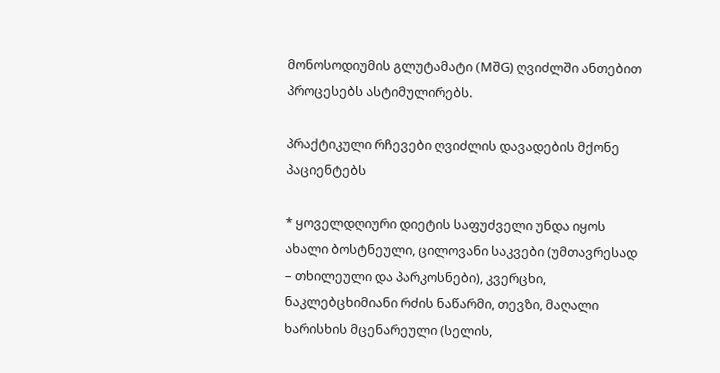მონოსოდიუმის გლუტამატი (MშG) ღვიძლში ანთებით პროცესებს ასტიმულირებს.

პრაქტიკული რჩევები ღვიძლის დავადების მქონე პაციენტებს

* ყოველდღიური დიეტის საფუძველი უნდა იყოს ახალი ბოსტნეული, ცილოვანი საკვები (უმთავრესად – თხილეული და პარკოსნები), კვერცხი, ნაკლებცხიმიანი რძის ნაწარმი, თევზი, მაღალი ხარისხის მცენარეული (სელის,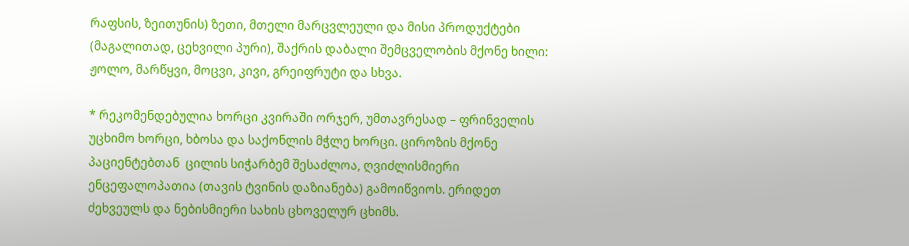რაფსის, ზეითუნის) ზეთი, მთელი მარცვლეული და მისი პროდუქტები (მაგალითად, ცეხვილი პური), შაქრის დაბალი შემცველობის მქონე ხილი: ჟოლო, მარწყვი, მოცვი, კივი, გრეიფრუტი და სხვა.

* რეკომენდებულია ხორცი კვირაში ორჯერ, უმთავრესად – ფრინველის უცხიმო ხორცი, ხბოსა და საქონლის მჭლე ხორცი. ციროზის მქონე პაციენტებთან  ცილის სიჭარბემ შესაძლოა, ღვიძლისმიერი ენცეფალოპათია (თავის ტვინის დაზიანება) გამოიწვიოს. ერიდეთ ძეხვეულს და ნებისმიერი სახის ცხოველურ ცხიმს.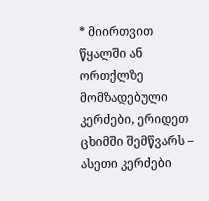* მიირთვით წყალში ან ორთქლზე მომზადებული კერძები, ერიდეთ ცხიმში შემწვარს – ასეთი კერძები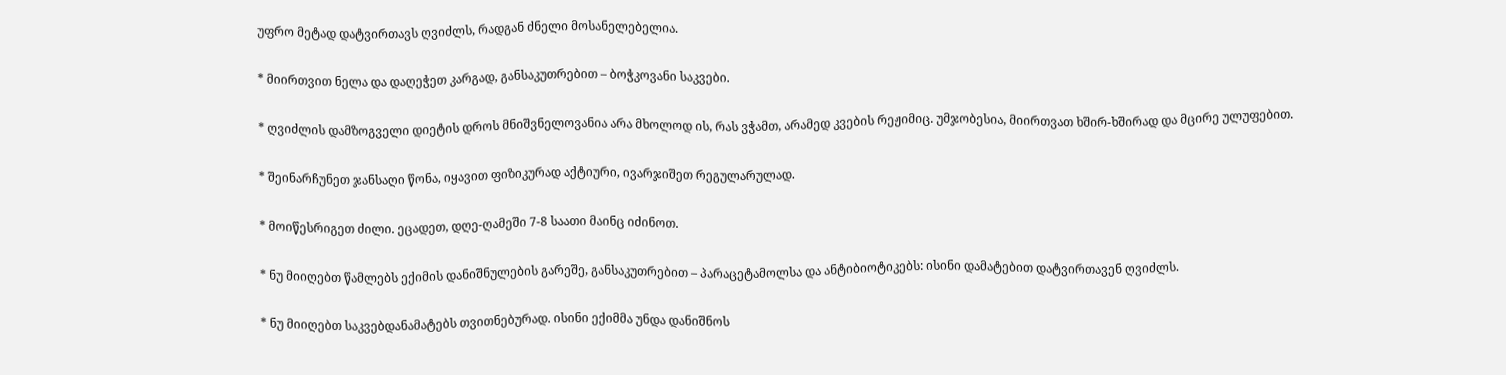უფრო მეტად დატვირთავს ღვიძლს, რადგან ძნელი მოსანელებელია.

* მიირთვით ნელა და დაღეჭეთ კარგად, განსაკუთრებით – ბოჭკოვანი საკვები.

* ღვიძლის დამზოგველი დიეტის დროს მნიშვნელოვანია არა მხოლოდ ის, რას ვჭამთ, არამედ კვების რეჟიმიც. უმჯობესია, მიირთვათ ხშირ-ხშირად და მცირე ულუფებით.

* შეინარჩუნეთ ჯანსაღი წონა, იყავით ფიზიკურად აქტიური, ივარჯიშეთ რეგულარულად.

* მოიწესრიგეთ ძილი. ეცადეთ, დღე-ღამეში 7-8 საათი მაინც იძინოთ.

* ნუ მიიღებთ წამლებს ექიმის დანიშნულების გარეშე, განსაკუთრებით – პარაცეტამოლსა და ანტიბიოტიკებს: ისინი დამატებით დატვირთავენ ღვიძლს.

* ნუ მიიღებთ საკვებდანამატებს თვითნებურად. ისინი ექიმმა უნდა დანიშნოს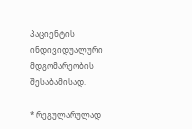პაციენტის ინდივიდუალური მდგომარეობის შესაბამისად.

* რეგულარულად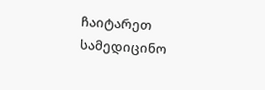ჩაიტარეთ სამედიცინო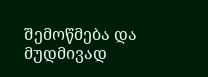შემოწმება და მუდმივად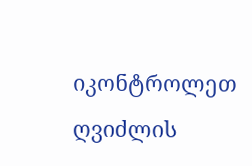იკონტროლეთ ღვიძლის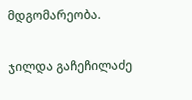მდგომარეობა.

ჯილდა გაჩეჩილაძე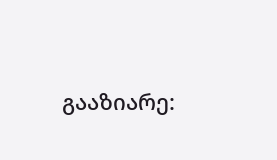გააზიარე: